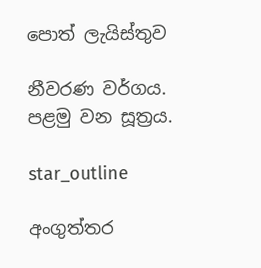පොත් ලැයිස්තුව

නීවරණ වර්ගය. පළමු වන සූත්‍රය.

star_outline

අංගුත්තර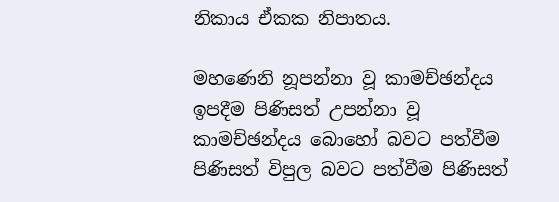නිකාය ඒකක නිපාතය.

මහණෙනි නූපන්නා වූ කාමච්ඡන්දය ඉපදීම පිණිසත් උපන්නා වූ කාමච්ඡන්දය බොහෝ බවට පත්වීම පිණිසත් විපුල බවට පත්වීම පිණිසත්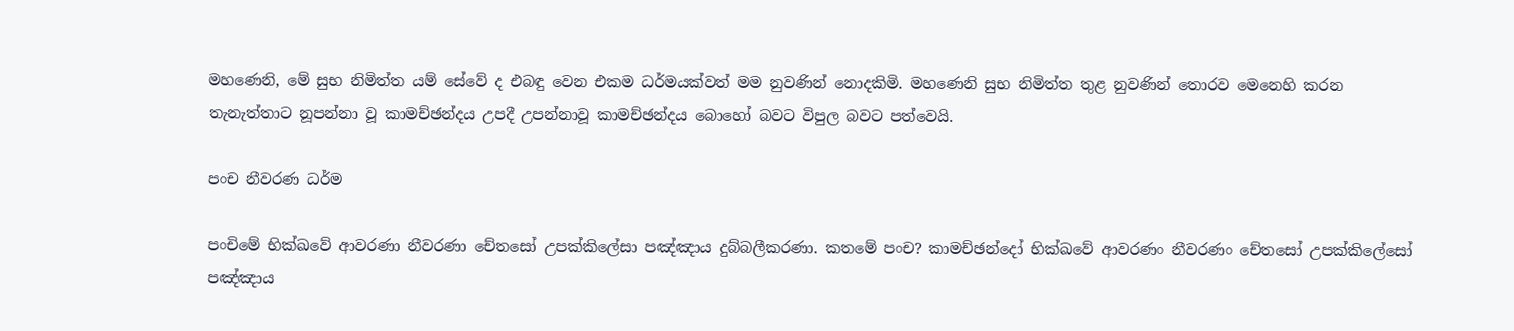මහණෙනි, මේ සුභ නිමිත්ත යම් සේවේ ද එබඳු වෙන එකම ධර්මයක්වත් මම නුවණින් නොදකිමි. මහණෙනි සුභ නිමිත්ත තුළ නුවණින් තොරව මෙනෙහි කරන තැනැත්තාට නූපන්නා වූ කාමච්ඡන්දය උපදී උපන්නාවූ කාමච්ඡන්දය බොහෝ බවට විපුල බවට පත්වෙයි.

පංච නීවරණ ධර්ම

පංචිමේ භික්ඛවේ ආවරණා නීවරණා චේතසෝ උපක්කිලේසා පඤ්ඤාය දුබ්බලීකරණා. කතමේ පංච? කාමච්ඡන්දෝ භික්ඛවේ ආවරණං නීවරණං චේතසෝ උපක්කිලේසෝ පඤ්ඤාය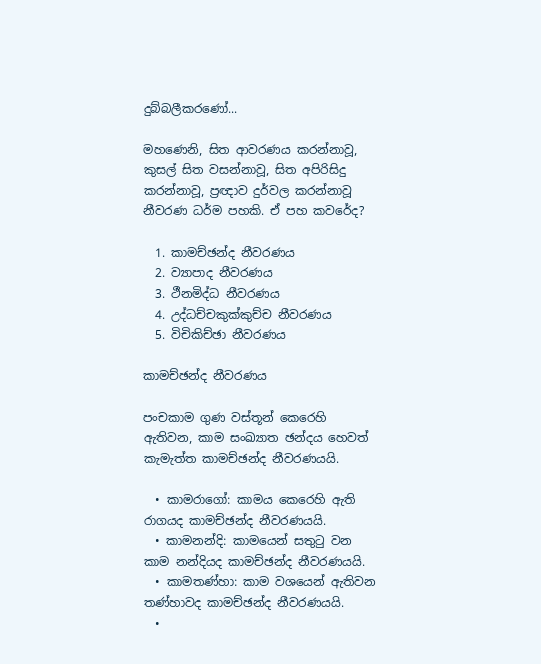දුබ්බලීකරණෝ...

මහණෙනි, සිත ආවරණය කරන්නාවූ, කුසල් සිත වසන්නාවූ, සිත අපිරිසිදු කරන්නාවූ, ප්‍රඥාව දුර්වල කරන්නාවූ නීවරණ ධර්ම පහකි. ඒ පහ කවරේද?

  1. කාමච්ඡන්ද නීවරණය
  2. ව්‍යාපාද නීවරණය
  3. ථීනමිද්ධ නීවරණය
  4. උද්ධච්චකුක්කුච්ච නීවරණය
  5. විචිකිච්ඡා නීවරණය

කාමච්ඡන්ද නීවරණය

පංචකාම ගුණ වස්තූන් කෙරෙහි ඇතිවන, කාම සංඛ්‍යාත ඡන්දය හෙවත් කැමැත්ත කාමච්ඡන්ද නීවරණයයි.

  • කාමරාගෝ: කාමය කෙරෙහි ඇති රාගයද කාමච්ඡන්ද නීවරණයයි.
  • කාමනන්දි: කාමයෙන් සතුටු වන කාම නන්දියද කාමච්ඡන්ද නීවරණයයි.
  • කාමතණ්හා: කාම වශයෙන් ඇතිවන තණ්හාවද කාමච්ඡන්ද නීවරණයයි.
  •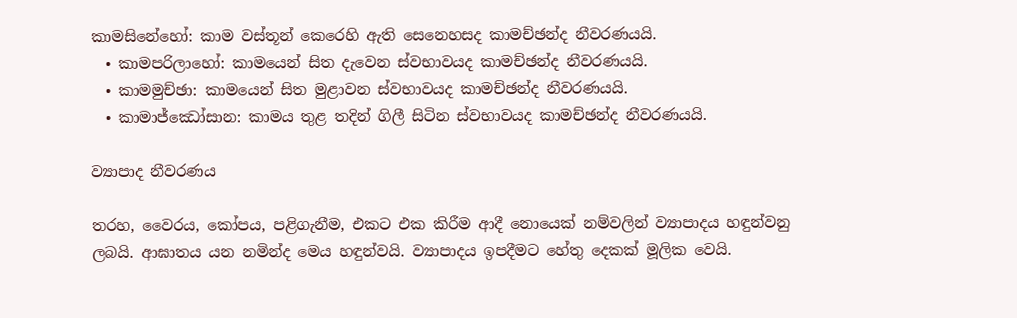කාමසිනේහෝ: කාම වස්තූන් කෙරෙහි ඇති සෙනෙහසද කාමච්ඡන්ද නීවරණයයි.
  • කාමපරිලාහෝ: කාමයෙන් සිත දැවෙන ස්වභාවයද කාමච්ඡන්ද නීවරණයයි.
  • කාමමුච්ඡා: කාමයෙන් සිත මුළාවන ස්වභාවයද කාමච්ඡන්ද නීවරණයයි.
  • කාමාජ්ඣෝසාන: කාමය තුළ තදින් ගිලී සිටින ස්වභාවයද කාමච්ඡන්ද නීවරණයයි.

ව්‍යාපාද නීවරණය

තරහ, වෛරය, කෝපය, පළිගැනීම, එකට එක කිරීම ආදී නොයෙක් නම්වලින් ව්‍යාපාදය හඳුන්වනු ලබයි. ආඝාතය යන නමින්ද මෙය හඳුන්වයි. ව්‍යාපාදය ඉපදීමට හේතු දෙකක් මූලික වෙයි.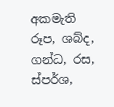අකමැති රූප, ශබ්ද, ගන්ධ, රස, ස්පර්ශ,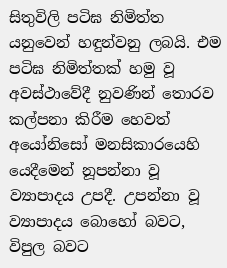සිතුවිලි පටිඝ නිමිත්ත යනුවෙන් හඳුන්වනු ලබයි. එම පටිඝ නිමිත්තක් හමු වූ අවස්ථාවේදී නුවණින් තොරව කල්පනා කිරීම හෙවත් අයෝනිසෝ මනසිකාරයෙහි යෙදීමෙන් නූපන්නා වූ ව්‍යාපාදය උපදී. උපන්නා වූ ව්‍යාපාදය බොහෝ බවට, විපුල බවට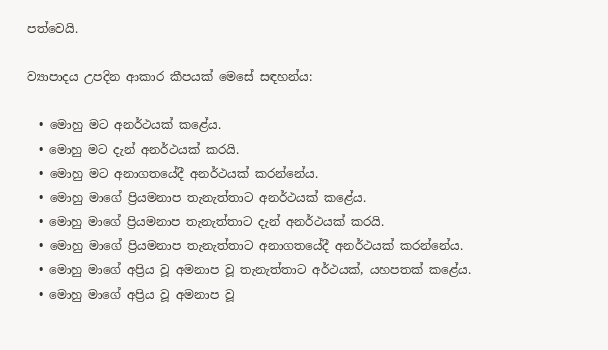පත්වෙයි.

ව්‍යාපාදය උපදින ආකාර කීපයක් මෙසේ සඳහන්ය:

  • මොහු මට අනර්ථයක් කළේය.
  • මොහු මට දැන් අනර්ථයක් කරයි.
  • මොහු මට අනාගතයේදී අනර්ථයක් කරන්නේය.
  • මොහු මාගේ ප්‍රියමනාප තැනැත්තාට අනර්ථයක් කළේය.
  • මොහු මාගේ ප්‍රියමනාප තැනැත්තාට දැන් අනර්ථයක් කරයි.
  • මොහු මාගේ ප්‍රියමනාප තැනැත්තාට අනාගතයේදී අනර්ථයක් කරන්නේය.
  • මොහු මාගේ අප්‍රිය වූ අමනාප වූ තැනැත්තාට අර්ථයක්, යහපතක් කළේය.
  • මොහු මාගේ අප්‍රිය වූ අමනාප වූ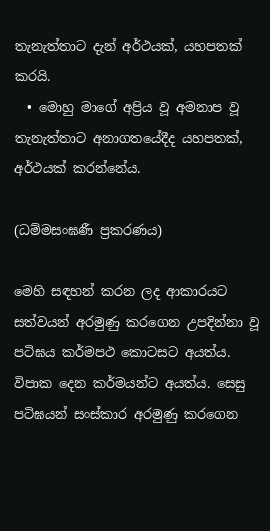තැනැත්තාට දැන් අර්ථයක්, යහපතක් කරයි.
  • මොහු මාගේ අප්‍රිය වූ අමනාප වූ තැනැත්තාට අනාගතයේදීද යහපතක්, අර්ථයක් කරන්නේය.

(ධම්මසංඝණී ප්‍රකරණය)

මෙහි සඳහන් කරන ලද ආකාරයට සත්වයන් අරමුණු කරගෙන උපදින්නා වූ පටිඝය කර්මපථ කොටසට අයත්ය. විපාක දෙන කර්මයන්ට අයත්ය. සෙසු පටිඝයන් සංස්කාර අරමුණු කරගෙන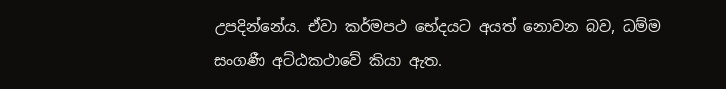උපදින්නේය. ඒවා කර්මපථ භේදයට අයත් නොවන බව, ධම්ම සංගණී අට්ඨකථාවේ කියා ඇත.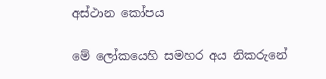අස්ථාන කෝපය

මේ ලෝකයෙහි සමහර අය නිකරුනේ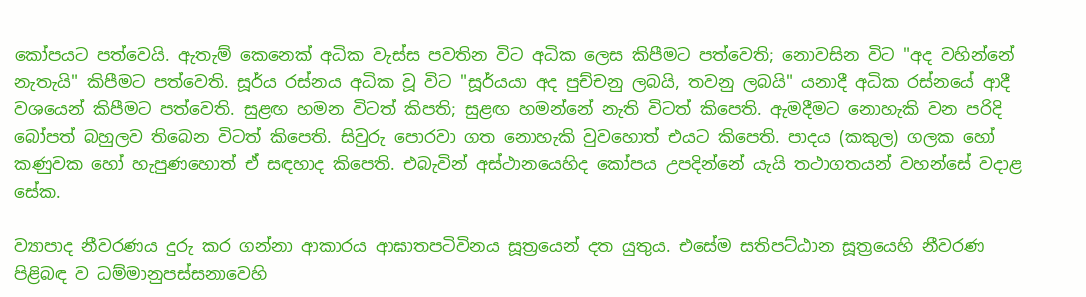කෝපයට පත්වෙයි. ඇතැම් කෙනෙක් අධික වැස්ස පවතින විට අධික ලෙස කිපීමට පත්වෙති; නොවසින විට "අද වහින්නේ නැතැයි" කිපීමට පත්වෙති. සූර්ය රස්නය අධික වූ විට "සූර්යයා අද පුච්චනු ලබයි, තවනු ලබයි" යනාදී අධික රස්නයේ ආදී වශයෙන් කිපීමට පත්වෙති. සුළඟ හමන විටත් කිපති; සුළඟ හමන්නේ නැති විටත් කිපෙති. ඇමදීමට නොහැකි වන පරිදි බෝපත් බහුලව තිබෙන විටත් කිපෙති. සිවුරු පොරවා ගත නොහැකි වුවහොත් එයට කිපෙති. පාදය (කකුල) ගලක හෝ කණුවක හෝ හැපුණහොත් ඒ සඳහාද කිපෙති. එබැවින් අස්ථානයෙහිද කෝපය උපදින්නේ යැයි තථාගතයන් වහන්සේ වදාළ සේක.

ව්‍යාපාද නීවරණය දුරු කර ගන්නා ආකාරය ආඝාතපටිවිනය සූත්‍රයෙන් දත යුතුය. එසේම සතිපට්ඨාන සූත්‍රයෙහි නීවරණ පිළිබඳ ව ධම්මානුපස්සනාවෙහි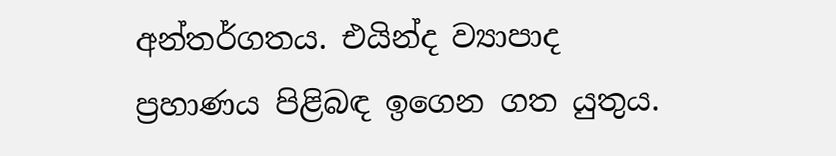අන්තර්ගතය. එයින්ද ව්‍යාපාද ප්‍රහාණය පිළිබඳ ඉගෙන ගත යුතුය.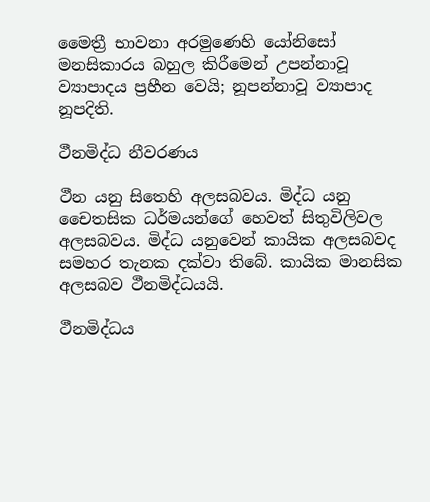මෛත්‍රී භාවනා අරමුණෙහි යෝනිසෝ මනසිකාරය බහුල කිරීමෙන් උපන්නාවූ ව්‍යාපාදය ප්‍රහීන වෙයි; නූපන්නාවූ ව්‍යාපාද නූපදිති.

ථීනමිද්ධ නීවරණය

ථීන යනු සිතෙහි අලසබවය. මිද්ධ යනු චෛතසික ධර්මයන්ගේ හෙවත් සිතුවිලිවල අලසබවය. මිද්ධ යනුවෙන් කායික අලසබවද සමහර තැනක දක්වා තිබේ. කායික මානසික අලසබව ථීනමිද්ධයයි.

ථීනමිද්ධය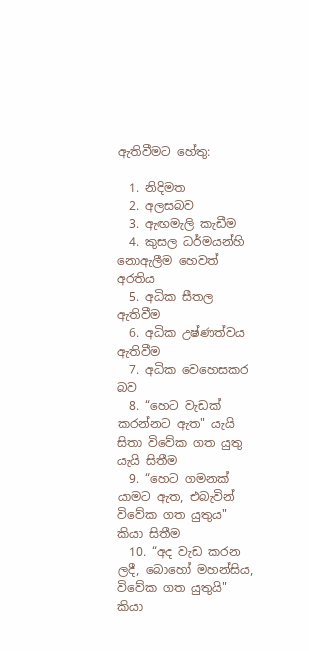ඇතිවීමට හේතු:

  1. නිදිමත
  2. අලසබව
  3. ඇඟමැලි කැඩීම
  4. කුසල ධර්මයන්හි නොඇලීම හෙවත් අරතිය
  5. අධික සීතල ඇතිවීම
  6. අධික උෂ්ණත්වය ඇතිවීම
  7. අධික වෙහෙසකර බව
  8. “හෙට වැඩක් කරන්නට ඇත" යැයි සිතා විවේක ගත යුතු යැයි සිතීම
  9. “හෙට ගමනක් යාමට ඇත, එබැවින් විවේක ගත යුතුය" කියා සිතීම
  10. “අද වැඩ කරන ලදී, බොහෝ මහන්සිය, විවේක ගත යුතුයි" කියා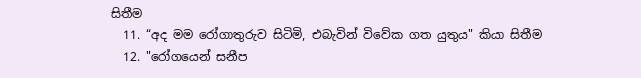සිතීම
  11. “අද මම රෝගාතුරුව සිටිමි, එබැවින් විවේක ගත යුතුය" කියා සිතීම
  12. "රෝගයෙන් සනීප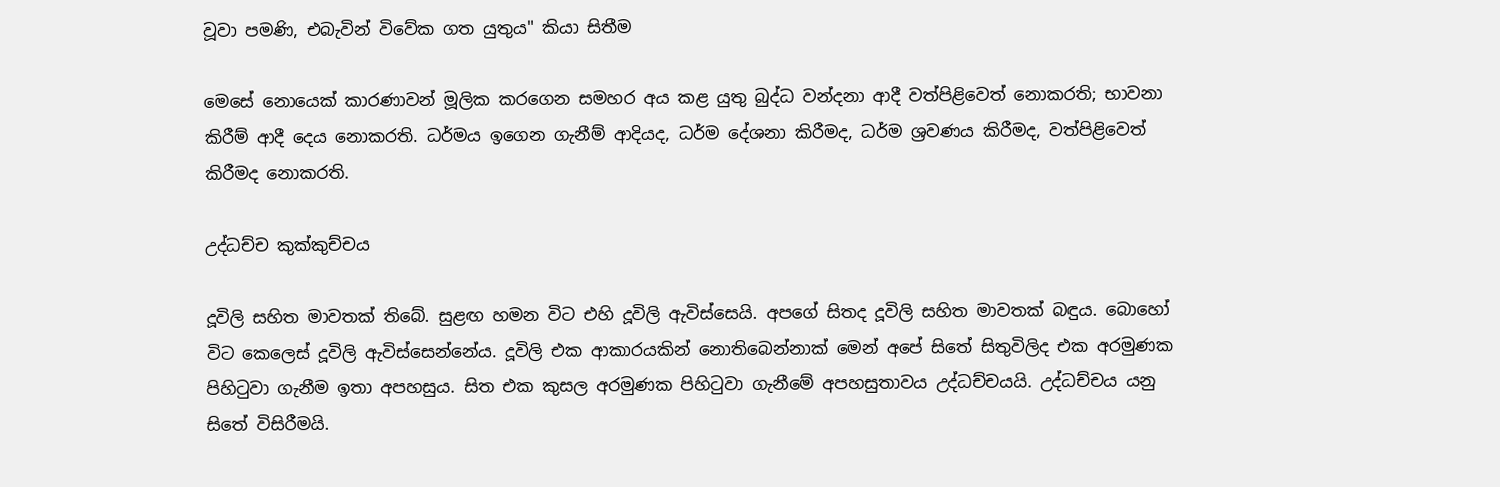වූවා පමණි, එබැවින් විවේක ගත යුතුය" කියා සිතීම

මෙසේ නොයෙක් කාරණාවන් මූලික කරගෙන සමහර අය කළ යුතු බුද්ධ වන්දනා ආදී වත්පිළිවෙත් නොකරති; භාවනා කිරීම් ආදී දෙය නොකරති. ධර්මය ඉගෙන ගැනීම් ආදියද, ධර්ම දේශනා කිරීමද, ධර්ම ශ්‍රවණය කිරීමද, වත්පිළිවෙත් කිරීමද නොකරති.

උද්ධච්ච කුක්කුච්චය

දූවිලි සහිත මාවතක් තිබේ. සුළඟ හමන විට එහි දූවිලි ඇවිස්සෙයි. අපගේ සිතද දූවිලි සහිත මාවතක් බඳුය. බොහෝ විට කෙලෙස් දූවිලි ඇවිස්සෙන්නේය. දූවිලි එක ආකාරයකින් නොතිබෙන්නාක් මෙන් අපේ සිතේ සිතුවිලිද එක අරමුණක පිහිටුවා ගැනීම ඉතා අපහසුය. සිත එක කුසල අරමුණක පිහිටුවා ගැනීමේ අපහසුතාවය උද්ධච්චයයි. උද්ධච්චය යනු සිතේ විසිරීමයි.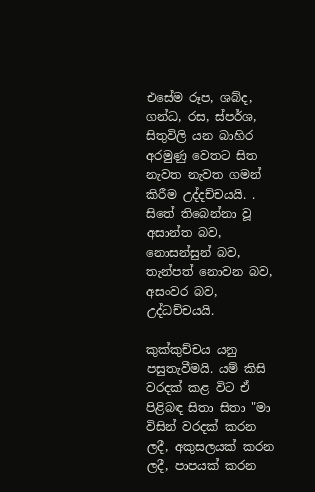එසේම රූප, ශබ්ද, ගන්ධ, රස, ස්පර්ශ, සිතුවිලි යන බාහිර අරමුණු වෙතට සිත නැවත නැවත ගමන් කිරීම උද්දච්චයයි. . සිතේ තිබෙන්නා වූ අසාන්ත බව, නොසන්සුන් බව, තැන්පත් නොවන බව, අසංවර බව, උද්ධච්චයයි.

කුක්කුච්චය යනු පසුතැවීමයි. යම් කිසි වරදක් කළ විට ඒ පිළිබඳ සිතා සිතා "මා විසින් වරදක් කරන ලදී, අකුසලයක් කරන ලදී, පාපයක් කරන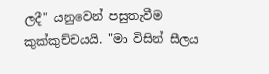ලදී" යනුවෙන් පසුතැවීම කුක්කුච්චයයි. "මා විසින් සීලය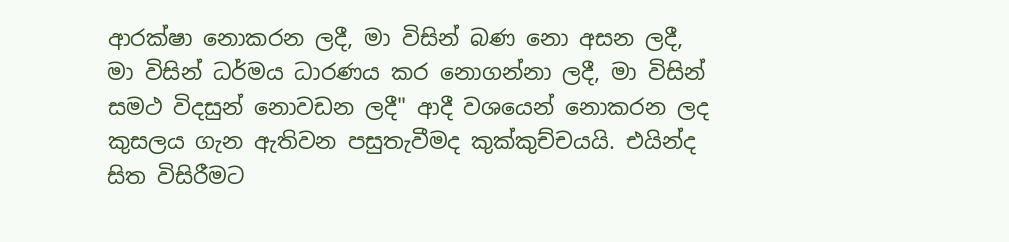ආරක්ෂා නොකරන ලදී, මා විසින් බණ නො අසන ලදී, මා විසින් ධර්මය ධාරණය කර නොගන්නා ලදී, මා විසින් සමථ විදසුන් නොවඩන ලදී" ආදී වශයෙන් නොකරන ලද කුසලය ගැන ඇතිවන පසුතැවීමද කුක්කුච්චයයි. එයින්ද සිත විසිරීමට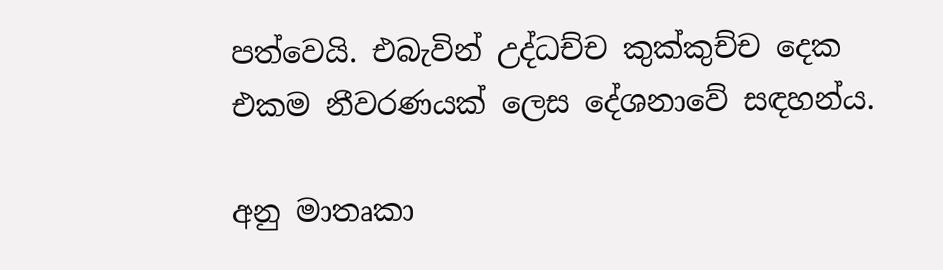පත්වෙයි. එබැවින් උද්ධච්ච කුක්කුච්ච දෙක එකම නීවරණයක් ලෙස දේශනාවේ සඳහන්ය.

අනු මාතෘකා